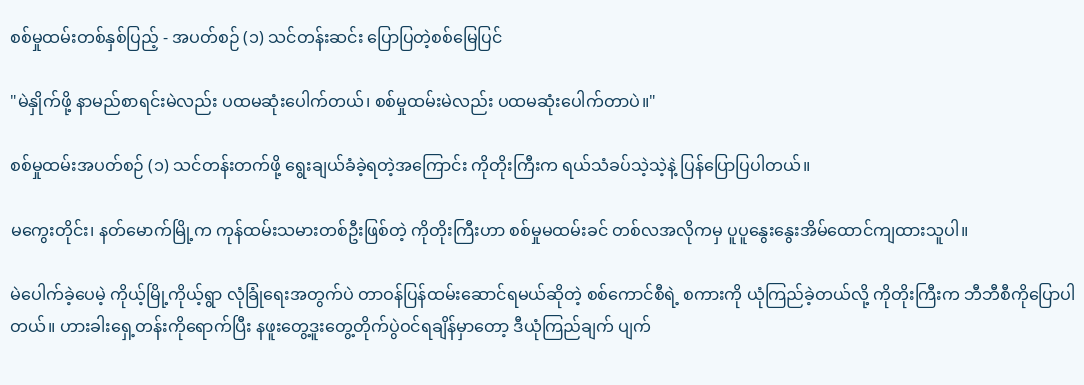စစ်မှုထမ်းတစ်နှစ်ပြည့် - အပတ်စဉ် (၁) သင်တန်းဆင်း ပြောပြတဲ့စစ်မြေပြင်

"မဲနှိုက်ဖို့ နာမည်စာရင်းမဲလည်း ပထမဆုံးပေါက်တယ်၊ စစ်မှုထမ်းမဲလည်း ပထမဆုံးပေါက်တာပဲ။"

စစ်မှုထမ်းအပတ်စဉ် (၁) သင်တန်းတက်ဖို့ ရွေးချယ်ခံခဲ့ရတဲ့အကြောင်း ကိုတိုးကြီးက ရယ်သံခပ်သဲ့သဲ့နဲ့ ပြန်ပြောပြပါတယ်။

မကွေးတိုင်း၊ နတ်မောက်မြို့က ကုန်ထမ်းသမားတစ်ဦးဖြစ်တဲ့ ကိုတိုးကြီးဟာ စစ်မှုမထမ်းခင် တစ်လအလိုကမှ ပူပူနွေးနွေးအိမ်ထောင်ကျထားသူပါ။

မဲပေါက်ခဲ့ပေမဲ့ ကိုယ့်မြို့ကိုယ့်ရွာ လုံခြုံရေးအတွက်ပဲ တာဝန်ပြန်ထမ်းဆောင်ရမယ်ဆိုတဲ့ စစ်ကောင်စီရဲ့ စကားကို ယုံကြည်ခဲ့တယ်လို့ ကိုတိုးကြီးက ဘီဘီစီကိုပြောပါတယ်။ ဟားခါးရှေ့တန်းကိုရောက်ပြီး နဖူးတွေ့ဒူးတွေ့တိုက်ပွဲဝင်ရချိန်မှာတော့ ဒီယုံကြည်ချက် ပျက်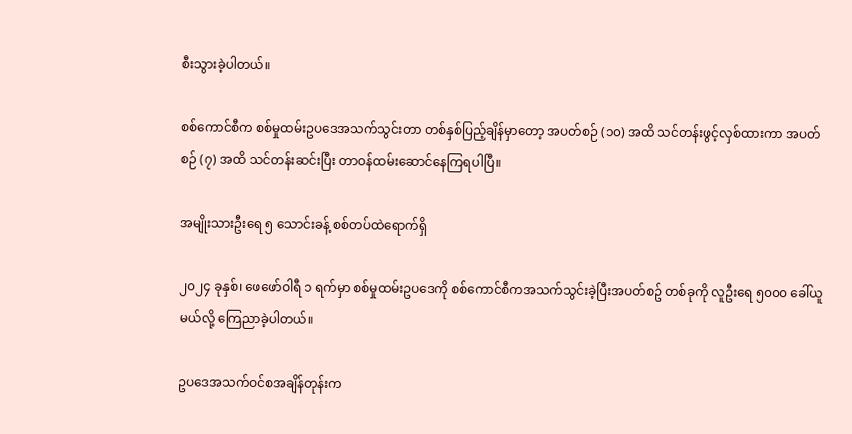စီးသွားခဲ့ပါတယ်။

စစ်ကောင်စီက စစ်မှုထမ်းဥပဒေအသက်သွင်းတာ တစ်နှစ်ပြည့်ချိန်မှာတော့ အပတ်စဉ် (၁၀) အထိ သင်တန်းဖွင့်လှစ်ထားကာ အပတ်စဉ် (၇) အထိ သင်တန်းဆင်းပြီး တာဝန်ထမ်းဆောင်နေကြရပါပြီ။

အမျိုးသားဦးရေ ၅ သောင်းခန့် စစ်တပ်ထဲ‌ရောက်ရှိ

၂၀၂၄ ခုနှစ်၊ ဖေဖော်ဝါရီ ၁ ရက်မှာ စစ်မှုထမ်းဥပဒေကို စစ်ကောင်စီကအသက်သွင်းခဲ့ပြီးအပတ်စဥ် တစ်ခုကို လူဦးရေ ၅၀၀၀ ခေါ်ယူမယ်လို့ ကြေညာခဲ့ပါတယ်။

ဥပဒေအသက်ဝင်စအချိန်တုန်းက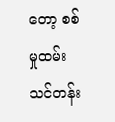တော့ စစ်မှုထမ်းသင်တန်း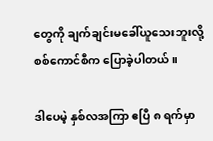တွေကို ချက်ချင်းမခေါ်ယူသေးဘူးလို့ စစ်ကောင်စီက ပြောခဲ့ပါတယ်။

ဒါပေမဲ့ နှစ်လအကြာ ဧပြီ ၈ ရက်မှာ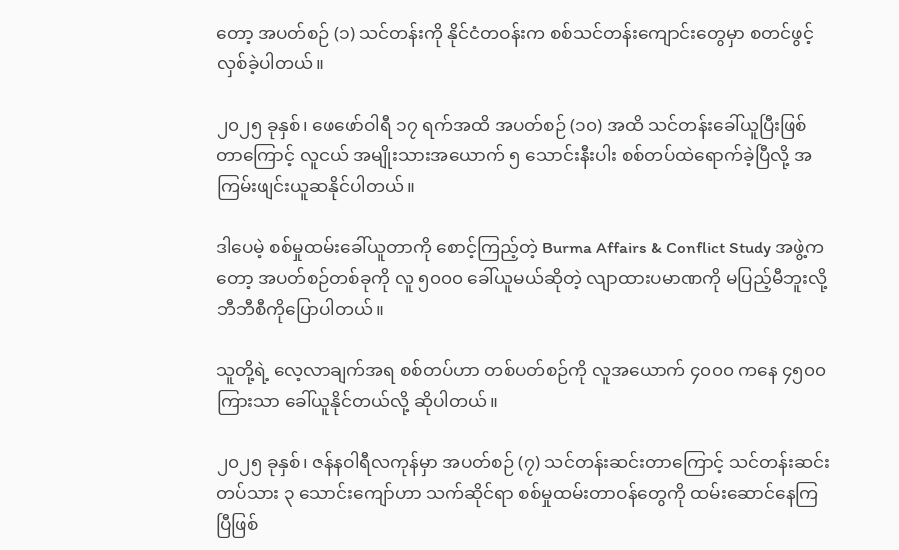တော့ အပတ်စဉ် (၁) သင်တန်းကို နိုင်ငံတဝန်းက စစ်သင်တန်းကျောင်းတွေမှာ စတင်ဖွင့်လှစ်ခဲ့ပါတယ်။

၂၀၂၅ ခုနှစ်၊ ဖေဖော်ဝါရီ ၁၇ ရက်အထိ အပတ်စဉ် (၁၀) အထိ သင်တန်းခေါ်ယူပြီးဖြစ်တာကြောင့် လူငယ် အမျိုးသားအယောက် ၅ သောင်းနီးပါး စစ်တပ်ထဲရောက်ခဲ့ပြီလို့ အကြမ်းဖျင်းယူဆနိုင်ပါတယ်။

ဒါပေမဲ့ စစ်မှုထမ်းခေါ်ယူတာကို စောင့်ကြည့်တဲ့ Burma Affairs & Conflict Study အဖွဲ့ကတော့ အပတ်စဉ်တစ်ခုကို လူ ၅၀၀၀ ခေါ်ယူမယ်ဆိုတဲ့ လျာထားပမာဏကို မပြည့်မီဘူးလို့ ဘီဘီစီကိုပြောပါတယ်။

သူတို့ရဲ့ လေ့လာချက်အရ စစ်တပ်ဟာ တစ်ပတ်စဉ်ကို လူအယောက် ၄၀၀၀ ကနေ ၄၅၀၀ ကြားသာ ခေါ်ယူနိုင်တယ်လို့ ဆိုပါတယ်။

၂၀၂၅ ခုနှစ်၊ ဇန်နဝါရီလကုန်မှာ အပတ်စဉ် (၇) သင်တန်းဆင်းတာကြောင့် သင်တန်းဆင်းတပ်သား ၃ သောင်းကျော်ဟာ သက်ဆိုင်ရာ စစ်မှုထမ်းတာဝန်တွေကို ထမ်းဆောင်နေကြပြီဖြစ်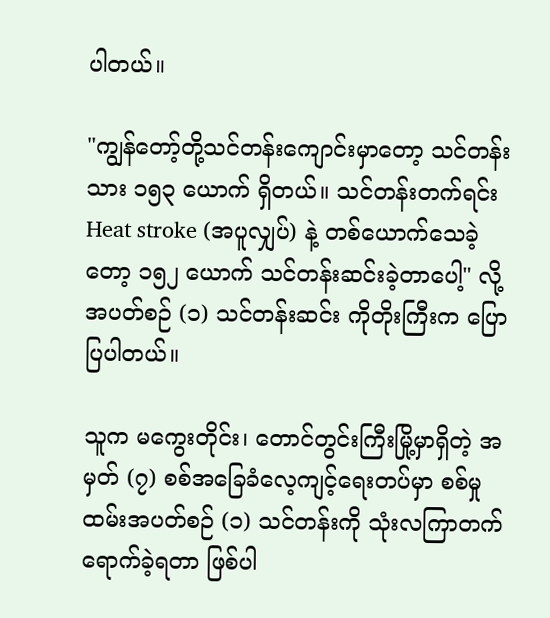ပါတယ်။

"ကျွန်တော့်တို့သင်တန်းကျောင်းမှာတော့ သင်တန်းသား ၁၅၃ ယောက် ရှိတယ်။ သင်တန်းတက်ရင်း Heat stroke (အပူလျှပ်) နဲ့ တစ်ယောက်သေခဲ့တော့ ၁၅၂ ယောက် သင်တန်းဆင်းခဲ့တာပေါ့" လို့ အပတ်စဉ် (၁) သင်တန်းဆင်း ကိုတိုးကြီးက ပြောပြပါတယ်။

သူက မကွေးတိုင်း၊ တောင်တွင်းကြီးမြို့မှာရှိတဲ့ အမှတ် (၇) စစ်အခြေခံလေ့ကျင့်ရေးတပ်မှာ စစ်မှုထမ်းအပတ်စဉ် (၁) သင်တန်းကို သုံးလကြာတက်ရောက်ခဲ့ရတာ ဖြစ်ပါ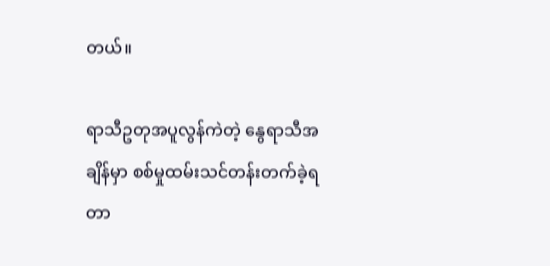တယ်။

ရာသီဥတုအပူလွန်ကဲတဲ့ နွေရာသီအချိန်မှာ စစ်မှုထမ်းသင်တန်းတက်ခဲ့ရတာ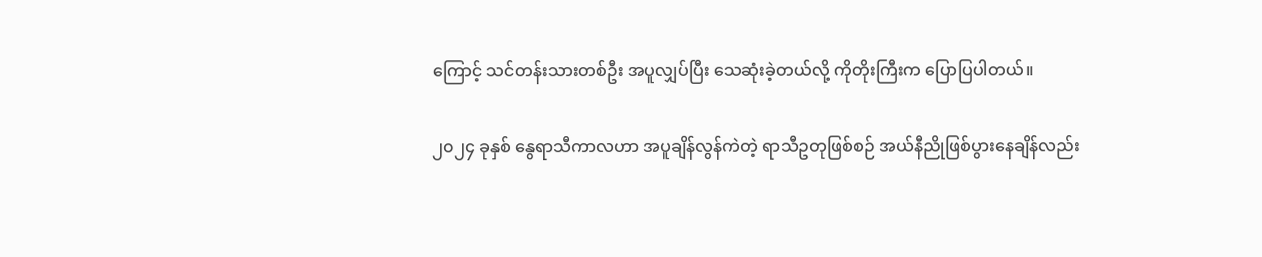ကြောင့် သင်တန်းသားတစ်ဦး အပူလျှပ်ပြီး သေဆုံးခဲ့တယ်လို့ ကိုတိုးကြီးက ပြောပြပါတယ်။

၂၀၂၄ ခုနှစ် နွေရာသီကာလဟာ အပူချိန်လွန်ကဲတဲ့ ရာသီဥတုဖြစ်စဉ် အယ်နီညိုဖြစ်ပွားနေချိန်လည်း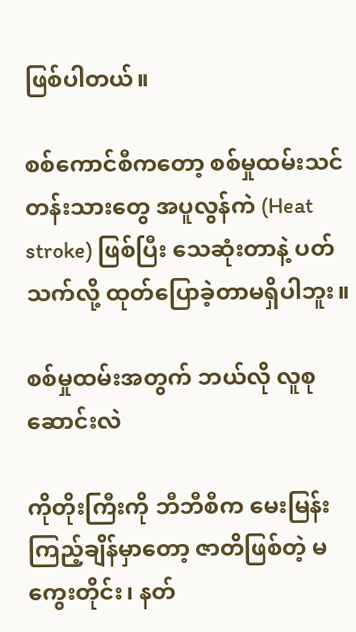ဖြစ်ပါတယ်။

စစ်ကောင်စီကတော့ စစ်မှုထမ်းသင်တန်းသားတွေ အပူလွန်ကဲ (Heat stroke) ဖြစ်ပြီး သေဆုံးတာနဲ့ ပတ်သက်လို့ ထုတ်ပြောခဲ့တာမရှိပါဘူး။

စစ်မှုထမ်းအတွက် ဘယ်လို လူစုဆောင်းလဲ

ကိုတိုးကြီးကို ဘီဘီစီက မေးမြန်းကြည့်ချိန်မှာတော့ ဇာတိဖြစ်တဲ့ မကွေးတိုင်း၊ နတ်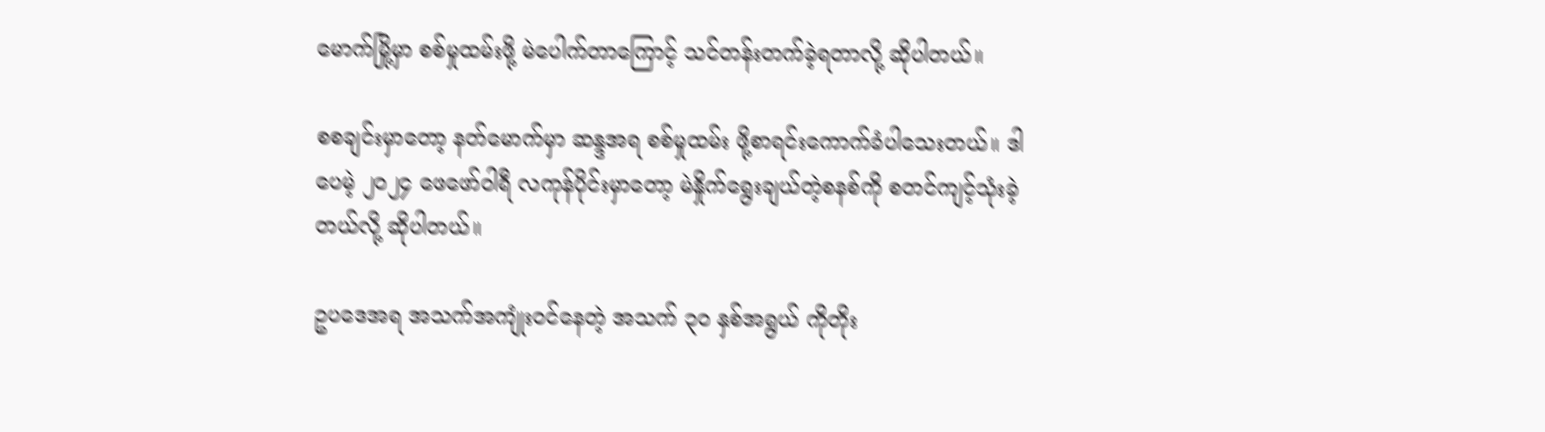မောက်မြို့မှာ စစ်မှုထမ်းဖို့ မဲပေါက်တာကြောင့် သင်တန်းတက်ခဲ့ရတာလို့ ဆိုပါတယ်။

စစချင်းမှာတော့ နတ်မောက်မှာ ဆန္ဒအရ စစ်မှုထမ်း ဖို့စာရင်းကောက်ခံပါသေးတယ်။ ဒါပေမဲ့ ၂၀၂၄ ဖေဖော်ဝါရီ လကုန်ပိုင်းမှာတော့ မဲနှိုက်ရွေးချယ်တဲ့စနစ်ကို စတင်ကျင့်သုံးခဲ့တယ်လို့ ဆိုပါတယ်။

ဥပဒေအရ အသက်အကျုံးဝင်နေတဲ့ အသက် ၃၀ နှစ်အရွယ် ကိုတိုး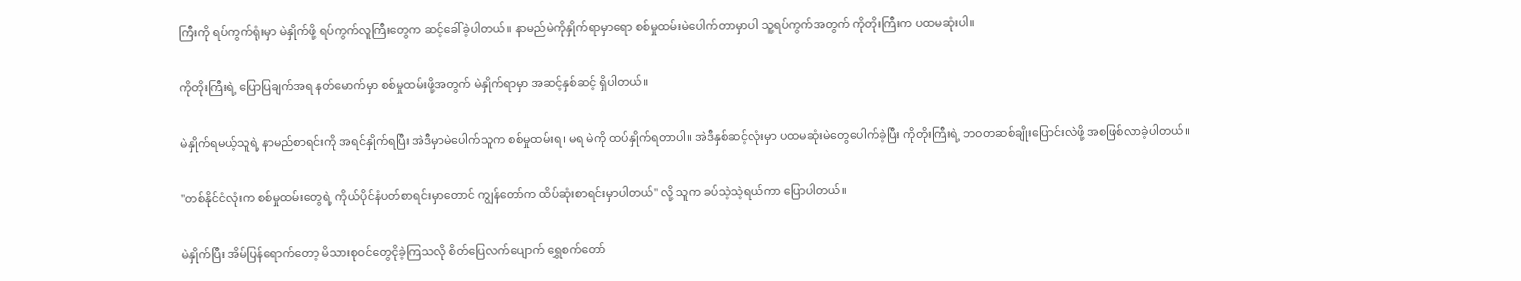ကြီးကို ရပ်ကွက်ရုံးမှာ မဲနှိုက်ဖို့ ရပ်ကွက်လူကြီးတွေက ဆင့်ခေါ်ခဲ့ပါတယ်။ နာမည်မဲကိုနှိုက်ရာမှာရော စစ်မှုထမ်းမဲပေါက်တာမှာပါ သူ့ရပ်ကွက်အတွက် ကိုတိုးကြီးက ပထမဆုံးပါ။

ကိုတိုးကြီးရဲ့ ပြောပြချက်အရ နတ်မောက်မှာ စစ်မှုထမ်းဖို့အတွက် မဲနှိုက်ရာမှာ အဆင့်နှစ်ဆင့် ရှိပါတယ်။

မဲနှိုက်ရမယ့်သူရဲ့ နာမည်စာရင်းကို အရင်နှိုက်ရပြီး အဲဒီမှာမဲပေါက်သူက စစ်မှုထမ်းရ၊ မရ မဲကို ထပ်နှိုက်ရတာပါ။ အဲဒီနှစ်ဆင့်လုံးမှာ ပထမဆုံးမဲတွေပေါက်ခဲ့ပြီး ကိုတိုးကြီးရဲ့ ဘဝတဆစ်ချိုးပြောင်းလဲဖို့ အစဖြစ်လာခဲ့ပါတယ်။

"တစ်နိုင်ငံလုံးက စစ်မှုထမ်းတွေရဲ့ ကိုယ်ပိုင်နံပတ်စာရင်းမှာတောင် ကျွန်တော်က ထိပ်ဆုံးစာရင်းမှာပါတယ်" လို့ သူက ခပ်သဲ့သဲ့ရယ်ကာ ပြောပါတယ်။

မဲနှိုက်ပြီး အိမ်ပြန်ရောက်တော့ မိသားစုဝင်တွေငိုခဲ့ကြသလို စိတ်ပြေလက်ပျောက် ရွှေစက်တော်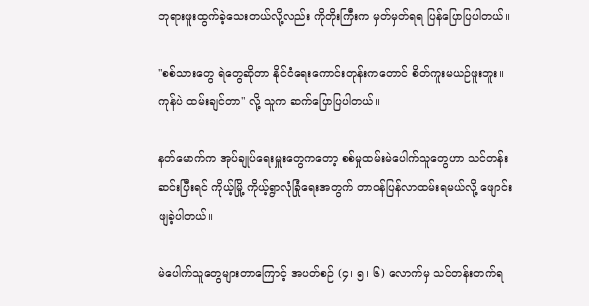ဘုရားဖူးထွက်ခဲ့သေးတယ်လို့လည်း ကိုတိုးကြီးက မှတ်မှတ်ရရ ပြန်ပြောပြပါတယ်။

"စစ်သားတွေ ရဲတွေဆိုတာ နိုင်ငံရေးကောင်းတုန်းကတောင် စိတ်ကူးမယဉ်ဖူးဘူး။ ကုန်ပဲ ထမ်းချင်တာ" လို့ သူက ဆက်ပြောပြပါတယ်။

နတ်မောက်က အုပ်ချုပ်ရေးမှူးတွေကတော့ စစ်မှုထမ်းမဲပေါက်သူတွေဟာ သင်တန်းဆင်းပြီးရင် ကိုယ့်မြို့ ကိုယ့်ရွာလုံခြုံရေးအတွက် တာဝန်ပြန်လာထမ်းရမယ်လို့ ဖျောင်းဖျခဲ့ပါတယ်။

မဲပေါက်သူတွေများတာကြောင့် အပတ်စဉ် (၄၊ ၅၊ ၆) လောက်မှ သင်တန်းတက်ရ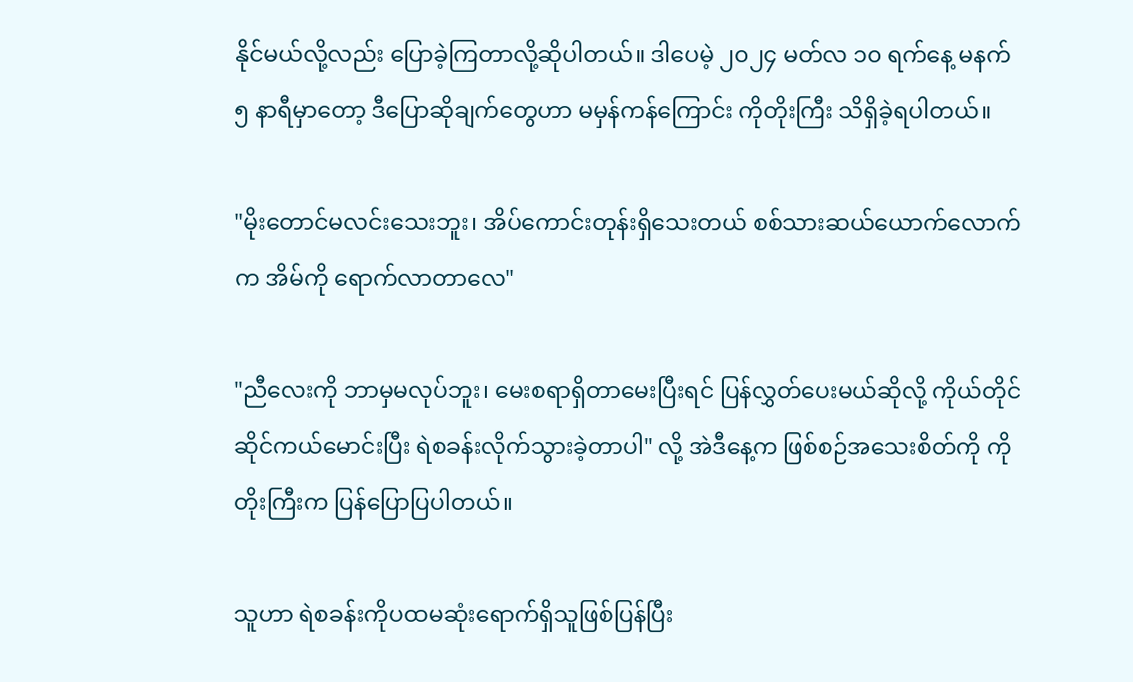နိုင်မယ်လို့လည်း ပြောခဲ့ကြတာလို့ဆိုပါတယ်။ ဒါပေမဲ့ ၂၀၂၄ မတ်လ ၁၀ ရက်နေ့ မနက် ၅ နာရီမှာတော့ ဒီပြောဆိုချက်တွေဟာ မမှန်ကန်ကြောင်း ကိုတိုးကြီး သိရှိခဲ့ရပါတယ်။

"မိုးတောင်မလင်းသေးဘူး၊ အိပ်ကောင်းတုန်းရှိသေးတယ် စစ်သားဆယ်ယောက်လောက်က အိမ်ကို ရောက်လာတာလေ"

"ညီလေးကို ဘာမှမလုပ်ဘူး၊ မေးစရာရှိတာမေးပြီးရင် ပြန်လွှတ်ပေးမယ်ဆိုလို့ ကိုယ်တိုင်ဆိုင်ကယ်မောင်းပြီး ရဲစခန်းလိုက်သွားခဲ့တာပါ" လို့ အဲဒီနေ့က ဖြစ်စဉ်အသေးစိတ်ကို ကိုတိုးကြီးက ပြန်ပြောပြပါတယ်။

သူဟာ ရဲစခန်းကိုပထမဆုံးရောက်ရှိသူဖြစ်ပြန်ပြီး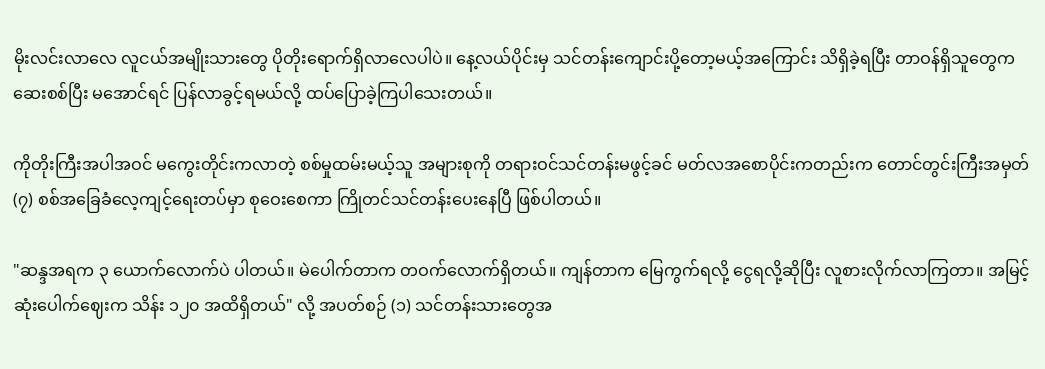မိုးလင်းလာလေ လူငယ်အမျိုးသားတွေ ပိုတိုးရောက်ရှိလာလေပါပဲ။ နေ့လယ်ပိုင်းမှ သင်တန်းကျောင်းပို့တော့မယ့်အကြောင်း သိရှိခဲ့ရပြီး တာဝန်ရှိသူတွေက ဆေးစစ်ပြီး မအောင်ရင် ပြန်လာခွင့်ရမယ်လို့ ထပ်ပြောခဲ့ကြပါသေးတယ်။

ကိုတိုးကြီးအပါအဝင် မကွေးတိုင်းကလာတဲ့ စစ်မှုထမ်းမယ့်သူ အများစုကို တရားဝင်သင်တန်းမဖွင့်ခင် မတ်လအစောပိုင်းကတည်းက တောင်တွင်းကြီးအမှတ် (၇) စစ်အခြေခံလေ့ကျင့်ရေးတပ်မှာ စုဝေးစေကာ ကြိုတင်သင်တန်းပေးနေပြီ ဖြစ်ပါတယ်။

"ဆန္ဒအရက ၃ ယောက်လောက်ပဲ ပါတယ်။ မဲပေါက်တာက တဝက်လောက်ရှိတယ်။ ကျန်တာက မြေကွက်ရလို့ ငွေရလို့ဆိုပြီး လူစားလိုက်လာကြတာ။ အမြင့်ဆုံးပေါက်ဈေးက သိန်း ၁၂၀ အထိရှိတယ်" လို့ အပတ်စဉ် (၁) သင်တန်းသားတွေအ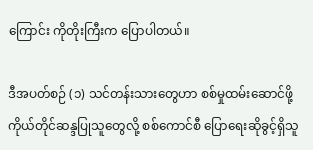ကြောင်း ကိုတိုးကြီးက ပြောပါတယ်။

ဒီအပတ်စဉ် (၁) သင်တန်းသားတွေဟာ စစ်မှုထမ်းဆောင်ဖို့ ကိုယ်တိုင်ဆန္ဒပြုသူတွေလို့ စစ်ကောင်စီ ပြောရေးဆိုခွင့်ရှိသူ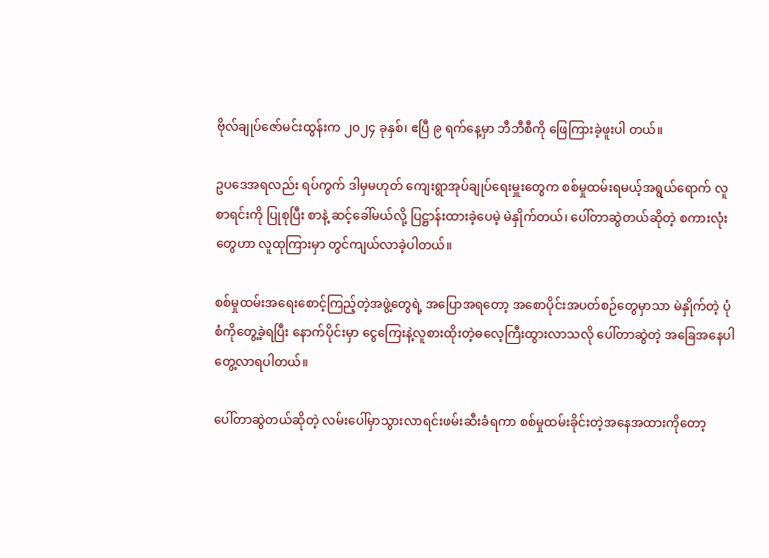ဗိုလ်ချုပ်ဇော်မင်းထွန်းက ၂၀၂၄ ခုနှစ်၊ ဧပြီ ၉ ရက်နေ့မှာ ဘီဘီစီကို ဖြေကြားခဲ့ဖူးပါ တယ်။

ဥပဒေအရလည်း ရပ်ကွက် ဒါမှမဟုတ် ကျေးရွာအုပ်ချုပ်ရေးမှူးတွေက စစ်မှုထမ်းရမယ့်အရွယ်ရောက် လူစာရင်းကို ပြုစုပြီး စာနဲ့ ဆင့်ခေါ်မယ်လို့ ပြဋ္ဌာန်းထားခဲ့ပေမဲ့ မဲနှိုက်တယ်၊ ပေါ်တာဆွဲတယ်ဆိုတဲ့ စကားလုံးတွေဟာ လူထုကြားမှာ တွင်ကျယ်လာခဲ့ပါတယ်။

စစ်မှုထမ်းအရေးစောင့်ကြည့်တဲ့အဖွဲ့တွေရဲ့ အပြောအရတော့ အစောပိုင်းအပတ်စဉ်တွေမှာသာ မဲနှိုက်တဲ့ ပုံစံကိုတွေ့ခဲ့ရပြီး နောက်ပိုင်းမှာ ငွေကြေးနဲ့လူစားထိုးတဲ့ဓလေ့ကြီးထွားလာသလို ပေါ်တာဆွဲတဲ့ အခြေအနေပါ တွေ့လာရပါတယ်။

ပေါ်တာဆွဲတယ်ဆိုတဲ့ လမ်းပေါ်မှာသွားလာရင်းဖမ်းဆီးခံရကာ စစ်မှုထမ်းခိုင်းတဲ့အနေအထားကိုတော့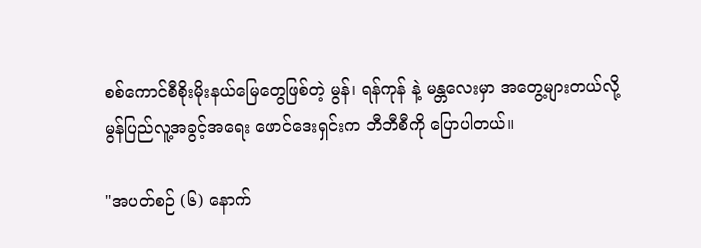စစ်ကောင်စီစိုးမိုးနယ်မြေတွေဖြစ်တဲ့ မွန်၊ ရန်ကုန် နဲ့ မန္တလေးမှာ အတွေ့များတယ်လို့ မွန်ပြည်လူ့အခွင့်အရေး ဖောင်ဒေးရှင်းက ဘီဘီစီကို ပြောပါတယ်။

"အပတ်စဉ် (၆) နောက်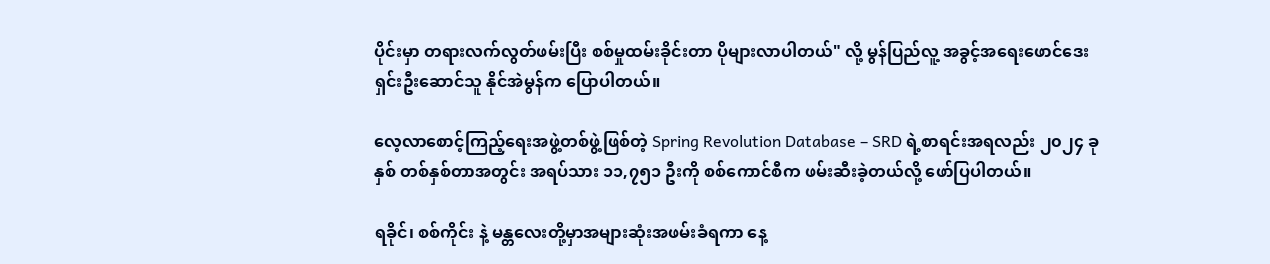ပိုင်းမှာ တရားလက်လွတ်ဖမ်းပြီး စစ်မှုထမ်းခိုင်းတာ ပိုများလာပါတယ်" လို့ မွန်ပြည်လူ့ အခွင့်အရေးဖောင်ဒေးရှင်းဦးဆောင်သူ နိုင်အဲမွန်က ပြောပါတယ်။

လေ့လာစောင့်ကြည့်ရေးအဖွဲ့တစ်ဖွဲ့ဖြစ်တဲ့ Spring Revolution Database – SRD ရဲ့စာရင်းအရလည်း ၂၀၂၄ ခုနှစ် တစ်နှစ်တာအတွင်း အရပ်သား ၁၁,၇၅၁ ဦးကို စစ်ကောင်စီက ဖမ်းဆီးခဲ့တယ်လို့ ဖော်ပြပါတယ်။

ရခိုင်၊ စစ်ကိုင်း နဲ့ မန္တလေးတို့မှာအများဆုံးအဖမ်းခံရကာ နေ့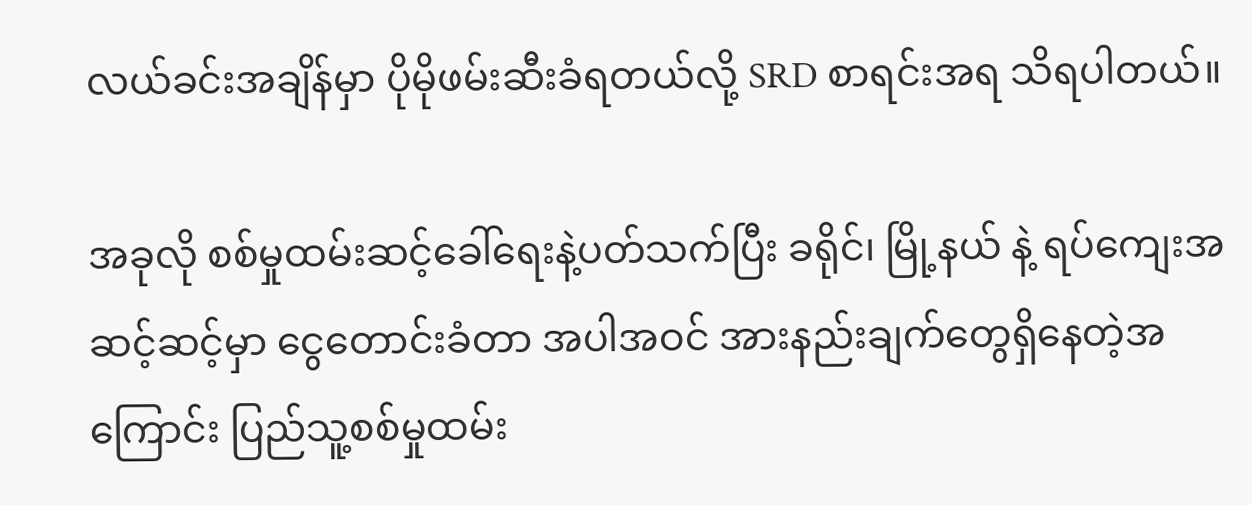လယ်ခင်းအချိန်မှာ ပိုမိုဖမ်းဆီးခံရတယ်လို့ SRD စာရင်းအရ သိရပါတယ်။

အခုလို စစ်မှုထမ်းဆင့်ခေါ်ရေးနဲ့ပတ်သက်ပြီး ခရိုင်၊ မြို့နယ် နဲ့ ရပ်ကျေးအဆင့်ဆင့်မှာ ငွေတောင်းခံတာ အပါအဝင် အားနည်းချက်တွေရှိနေတဲ့အကြောင်း ပြည်သူ့စစ်မှုထမ်း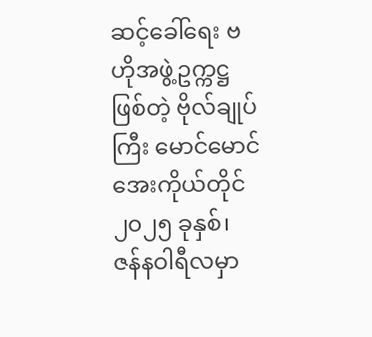ဆင့်ခေါ်ရေး ဗဟိုအဖွဲ့ဥက္ကဋ္ဌ ဖြစ်တဲ့ ဗိုလ်ချုပ်ကြီး မောင်မောင်အေးကိုယ်တိုင် ၂၀၂၅ ခုနှစ်၊ ဇန်နဝါရီလမှာ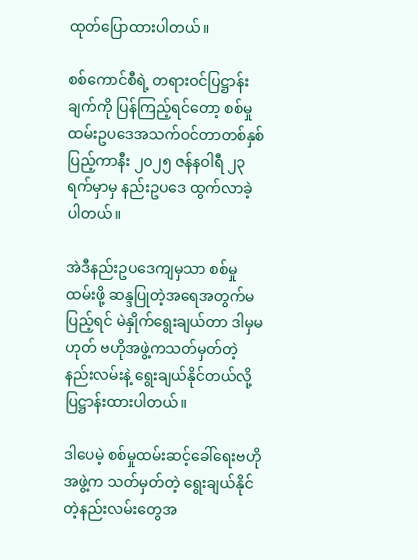ထုတ်ပြောထားပါတယ်။

စစ်ကောင်စီရဲ့ တရားဝင်ပြဋ္ဌာန်းချက်ကို ပြန်ကြည့်ရင်တော့ စစ်မှုထမ်းဥပဒေအသက်ဝင်တာတစ်နှစ် ပြည့်ကာနီး ၂၀၂၅ ဇန်နဝါရီ ၂၃ ရက်မှာမှ နည်းဥပဒေ ထွက်လာခဲ့ပါတယ်။

အဲဒီနည်းဥပဒေကျမှသာ စစ်မှုထမ်းဖို့ ဆန္ဒပြုတဲ့အရေအတွက်မပြည့်ရင် မဲနှိုက်ရွေးချယ်တာ ဒါမှမဟုတ် ဗဟိုအဖွဲ့ကသတ်မှတ်တဲ့ နည်းလမ်းနဲ့ ရွေးချယ်နိုင်တယ်လို့ ပြဋ္ဌာန်းထားပါတယ်။

ဒါပေမဲ့ စစ်မှုထမ်းဆင့်ခေါ်ရေးဗဟိုအဖွဲ့က သတ်မှတ်တဲ့ ရွေးချယ်နိုင်တဲ့နည်းလမ်းတွေအ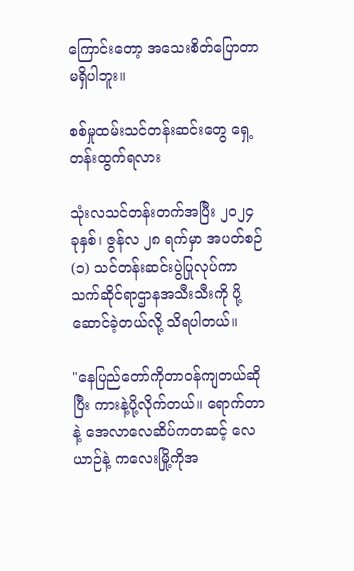ကြောင်းတော့ အသေးစိတ်ပြောတာမရှိပါဘူး။

စစ်မှုထမ်းသင်တန်းဆင်းတွေ ရှေ့တန်းထွက်ရလား

သုံးလသင်တန်းတက်အပြီး ၂၀၂၄ ခုနှစ်၊ ဇွန်လ ၂၈ ရက်မှာ အပတ်စဉ် (၁) သင်တန်းဆင်းပွဲပြုလုပ်ကာ သက်ဆိုင်ရာဌာနအသီးသီးကို ပို့ဆောင်ခဲ့တယ်လို့ သိရပါတယ်။

"နေပြည်တော်ကိုတာဝန်ကျတယ်ဆိုပြီး ကားနဲ့ပို့လိုက်တယ်။ ရောက်တာနဲ့ အေလာလေဆိပ်ကတဆင့် လေယာဉ်နဲ့ ကလေးမြို့ကိုအ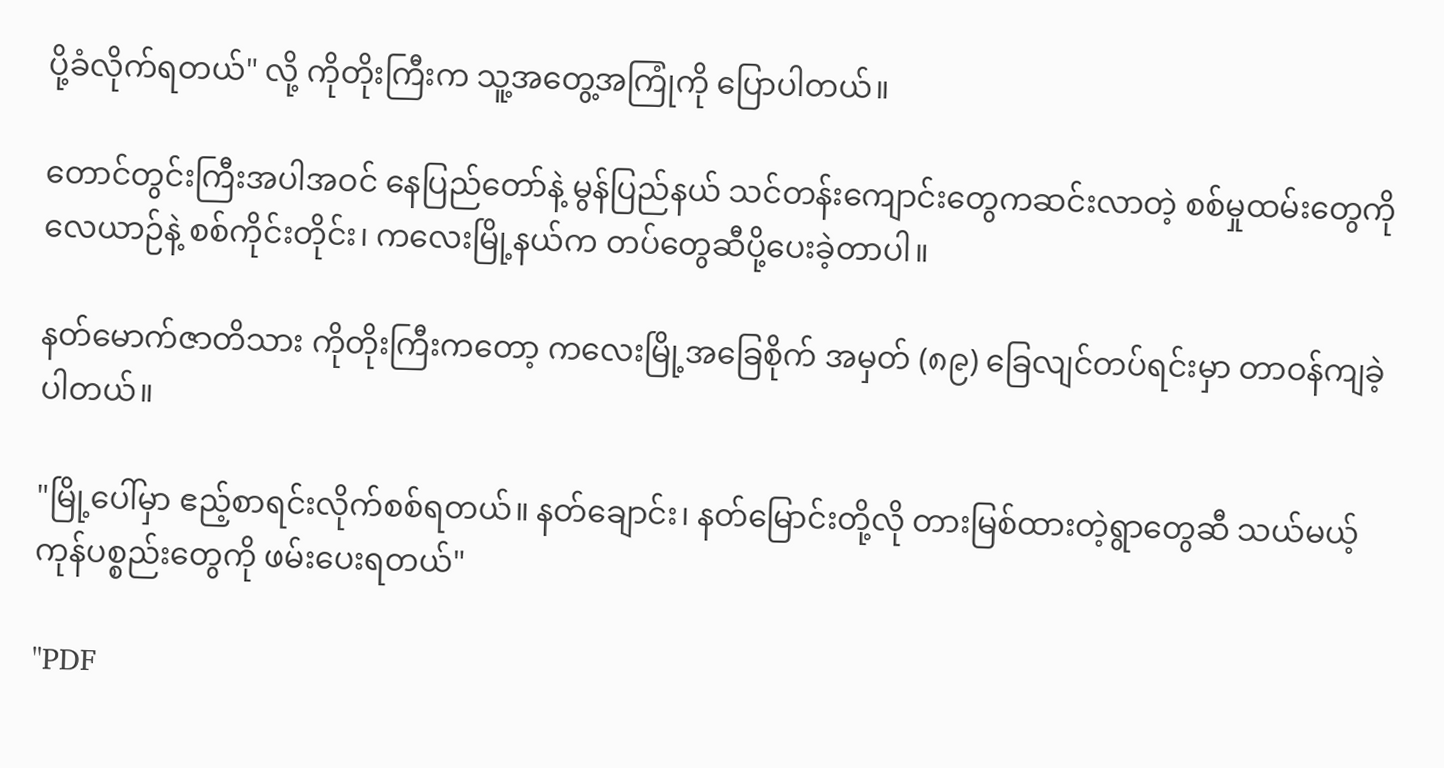ပို့ခံလိုက်ရတယ်" လို့ ကိုတိုးကြီးက သူ့အတွေ့အကြုံကို ပြောပါတယ်။

တောင်တွင်းကြီးအပါအဝင် နေပြည်တော်နဲ့ မွန်ပြည်နယ် သင်တန်းကျောင်းတွေကဆင်းလာတဲ့ စစ်မှုထမ်းတွေကို လေယာဉ်နဲ့ စစ်ကိုင်းတိုင်း၊ ကလေးမြို့နယ်က တပ်တွေဆီပို့ပေးခဲ့တာပါ။

နတ်မောက်ဇာတိသား ကိုတိုးကြီးကတော့ ကလေးမြို့အခြေစိုက် အမှတ် (၈၉) ခြေလျင်တပ်ရင်းမှာ တာဝန်ကျခဲ့ပါတယ်။

"မြို့ပေါ်မှာ ဧည့်စာရင်းလိုက်စစ်ရတယ်။ နတ်ချောင်း၊ နတ်မြောင်းတို့လို တားမြစ်ထားတဲ့ရွာတွေဆီ သယ်မယ့် ကုန်ပစ္စည်းတွေကို ဖမ်းပေးရတယ်"

"PDF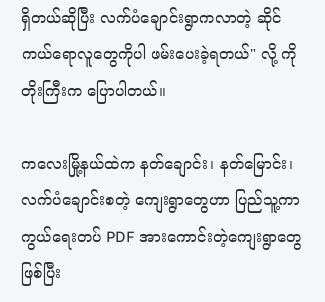ရှိတယ်ဆိုပြီး လက်ပံချောင်းရွာကလာတဲ့ ဆိုင်ကယ်ရောလူတွေကိုပါ ဖမ်းပေးခဲ့ရတယ်" လို့ ကိုတိုးကြီးက ပြောပါတယ်။

ကလေးမြို့နယ်ထဲက နတ်ချောင်း၊ နတ်မြောင်း၊ လက်ပံချောင်းစတဲ့ ကျေးရွာတွေဟာ ပြည်သူ့ကာကွယ်ရေးတပ် PDF အားကောင်းတဲ့ကျေးရွာတွေဖြစ်ပြီး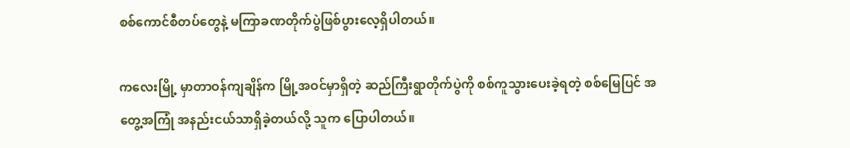စစ်ကောင်စီတပ်တွေနဲ့ မကြာခဏတိုက်ပွဲဖြစ်ပွားလေ့ရှိပါတယ်။

ကလေးမြို့ မှာတာဝန်ကျချိန်က မြို့အဝင်မှာရှိတဲ့ ဆည်ကြီးရွာတိုက်ပွဲကို စစ်ကူသွားပေးခဲ့ရတဲ့ စစ်မြေပြင် အတွေ့အကြုံ အနည်းငယ်သာရှိခဲ့တယ်လို့ သူက ပြောပါတယ်။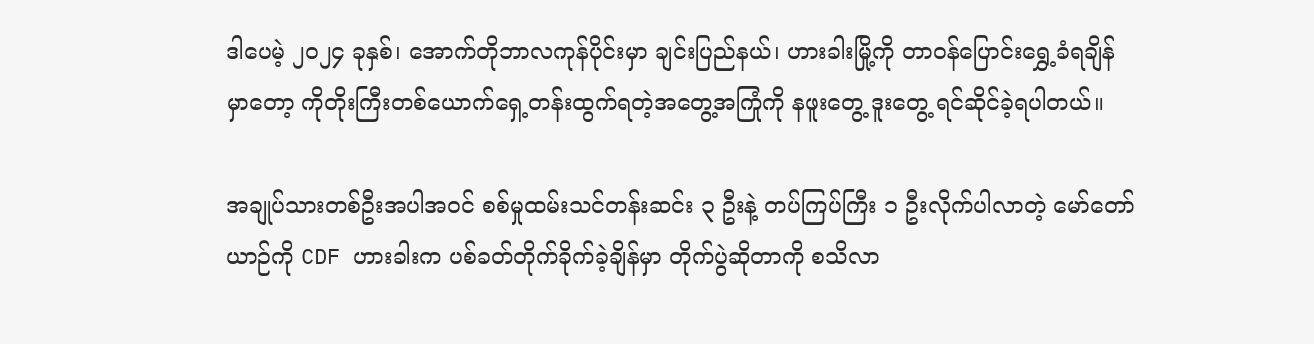ဒါပေမဲ့ ၂၀၂၄ ခုနှစ်၊ အောက်တိုဘာလကုန်ပိုင်းမှာ ချင်းပြည်နယ်၊ ဟားခါးမြို့ကို တာဝန်ပြောင်းရွှေ့ခံရချိန် မှာတော့ ကိုတိုးကြီးတစ်ယောက်ရှေ့တန်းထွက်ရတဲ့အတွေ့အကြုံကို နဖူးတွေ့ ဒူးတွေ့ ရင်ဆိုင်ခဲ့ရပါတယ်။

အချုပ်သားတစ်ဦးအပါအဝင် စစ်မှုထမ်းသင်တန်းဆင်း ၃ ဦးနဲ့ တပ်ကြပ်ကြီး ၁ ဦးလိုက်ပါလာတဲ့ မော်တော်ယာဉ်ကို CDF ဟားခါးက ပစ်ခတ်တိုက်ခိုက်ခဲ့ချိန်မှာ တိုက်ပွဲဆိုတာကို စသိလာ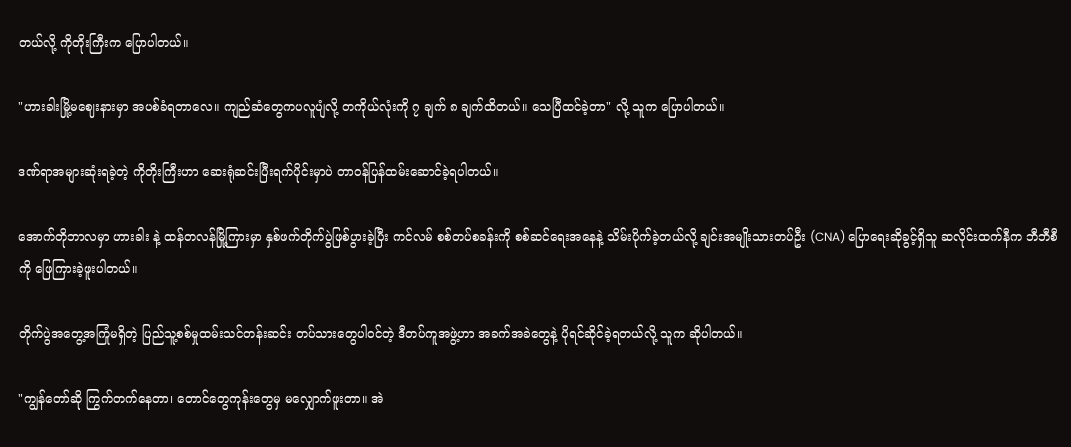တယ်လို့ ကိုတိုးကြီးက ပြောပါတယ်။

"ဟားခါးမြို့မ‌ဈေးနားမှာ အပစ်ခံရတာလေ။ ကျည်ဆံတွေကပလူပျံလို့ တကိုယ်လုံးကို ၇ ချက် ၈ ချက်ထိတယ်။ သေပြီထင်ခဲ့တာ" လို့ သူက ပြောပါတယ်။

ဒဏ်ရာအများဆုံးရခဲ့တဲ့ ကိုတိုးကြီးဟာ ဆေးရုံဆင်းပြီးရက်ပိုင်းမှာပဲ တာဝန်ပြန်ထမ်းဆောင်ခဲ့ရပါတယ်။

အောက်တိုဘာလမှာ ဟားခါး နဲ့ ထန်တလန်မြို့ကြားမှာ နှစ်ဖက်တိုက်ပွဲဖြစ်ပွားခဲ့ပြီး ကင်လမ် စစ်တပ်စခန်းကို စစ်ဆင်ရေးအနေနဲ့ သိမ်းပိုက်ခဲ့တယ်လို့ ချင်းအမျိုးသားတပ်ဦး (CNA) ပြောရေးဆိုခွင့်ရှိသူ ဆလိုင်းထက်နီက ဘီဘီစီကို ဖြေကြားခဲ့ဖူးပါတယ်။

တိုက်ပွဲအတွေ့အကြုံမရှိတဲ့ ပြည်သူ့စစ်မှုထမ်းသင်တန်းဆင်း တပ်သားတွေပါဝင်တဲ့ ဒီတပ်ကူအဖွဲ့ဟာ အခက်အခဲတွေနဲ့ ပိုရင်ဆိုင်ခဲ့ရတယ်လို့ သူက ဆိုပါတယ်။

"ကျွန်တော်ဆို ကြွက်တက်နေတာ၊ တောင်တွေကုန်းတွေမှ မလျှောက်ဖူးတာ။ အဲ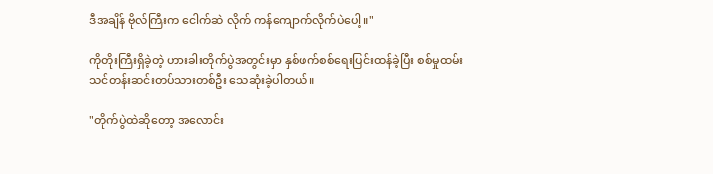ဒီအချိန် ဗိုလ်ကြီးက ငေါက်ဆဲ လိုက် ကန်ကျောက်လိုက်ပဲပေါ့။"

ကိုတိုးကြီးရှိခဲ့တဲ့ ဟားခါးတိုက်ပွဲအတွင်းမှာ နှစ်ဖက်စစ်ရေးပြင်းထန်ခဲ့ပြီး စစ်မှုထမ်းသင်တန်းဆင်းတပ်သားတစ်ဦး သေဆုံးခဲ့ပါတယ်။

"တိုက်ပွဲထဲဆိုတော့ အလောင်း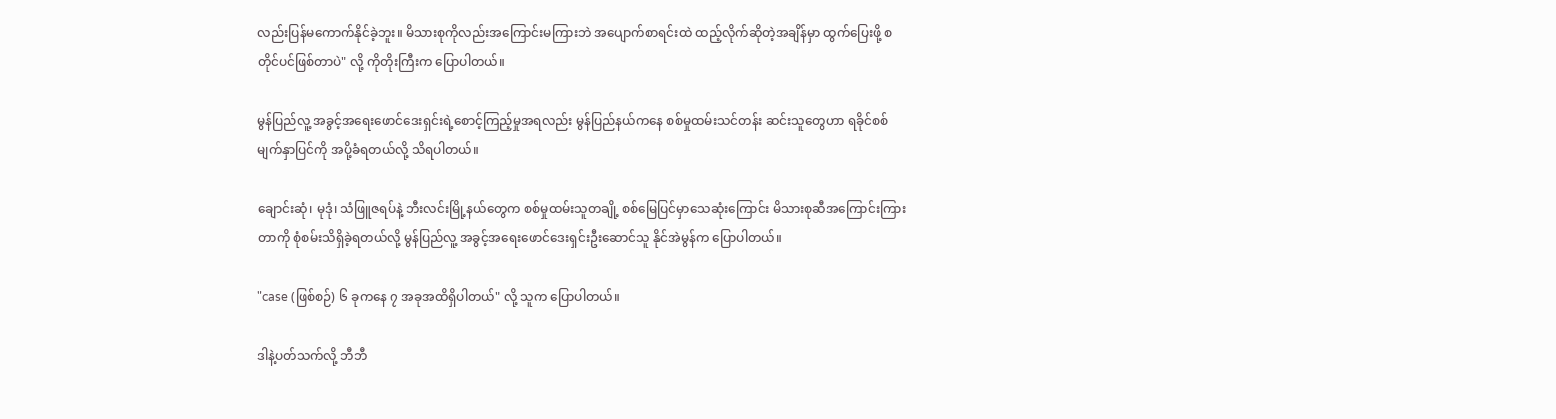လည်းပြန်မကောက်နိုင်ခဲ့ဘူး။ မိသားစုကိုလည်းအကြောင်းမကြားဘဲ အပျောက်စာရင်းထဲ ထည့်လိုက်ဆိုတဲ့အချိန်မှာ ထွက်ပြေးဖို့ စတိုင်ပင်ဖြစ်တာပဲ" လို့ ကိုတိုးကြီးက ပြောပါတယ်။

မွန်ပြည်လူ့ အခွင့်အရေးဖောင်ဒေးရှင်းရဲ့စောင့်ကြည့်မှုအရလည်း မွန်ပြည်နယ်ကနေ စစ်မှုထမ်းသင်တန်း ဆင်းသူတွေဟာ ရခိုင်စစ်မျက်နှာပြင်ကို အပို့ခံရတယ်လို့ သိရပါတယ်။

ချောင်းဆုံ၊ မုဒုံ၊ သံဖြူဇရပ်နဲ့ ဘီးလင်းမြို့နယ်တွေက စစ်မှုထမ်းသူတချို့ စစ်မြေပြင်မှာသေဆုံးကြောင်း မိသားစုဆီအကြောင်းကြားတာကို စုံစမ်းသိရှိခဲ့ရတယ်လို့ မွန်ပြည်လူ့ အခွင့်အရေးဖောင်ဒေးရှင်းဦး‌ဆောင်သူ နိုင်အဲမွန်က ပြောပါတယ်။

"case (ဖြစ်စဉ်) ၆ ခုကနေ ၇ အခုအထိရှိပါတယ်" လို့ သူက ပြောပါတယ်။

ဒါနဲ့ပတ်သက်လို့ ဘီဘီ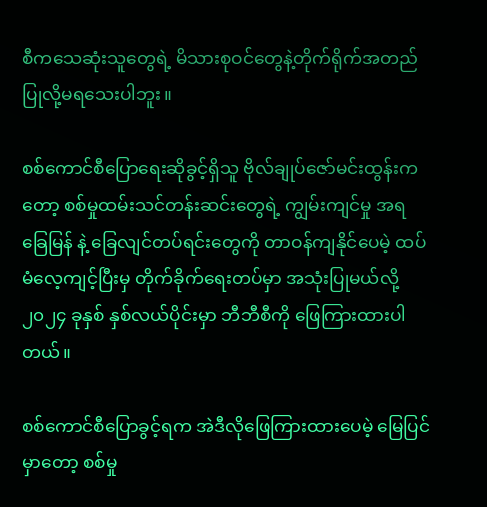စီကသေဆုံးသူတွေရဲ့ မိသားစုဝင်တွေနဲ့တိုက်ရိုက်အတည်ပြုလို့မရသေးပါဘူး။

စစ်ကောင်စီပြောရေးဆိုခွင့်ရှိသူ ဗိုလ်ချုပ်ဇော်မင်းထွန်းကတော့ စစ်မှုထမ်းသင်တန်းဆင်းတွေရဲ့ ကျွမ်းကျင်မှု အရ ခြေမြန် နဲ့ ခြေလျင်တပ်ရင်းတွေကို တာဝန်ကျနိုင်ပေမဲ့ ထပ်မံလေ့ကျင့်ပြီးမှ တိုက်ခိုက်ရေးတပ်မှာ အသုံးပြုမယ်လို့ ၂၀၂၄ ခုနှစ် နှစ်လယ်ပိုင်းမှာ ဘီဘီစီကို ဖြေကြားထားပါတယ်။

စစ်ကောင်စီပြောခွင့်ရက အဲဒီလိုဖြေကြားထားပေမဲ့ မြေပြင်မှာတော့ စစ်မှု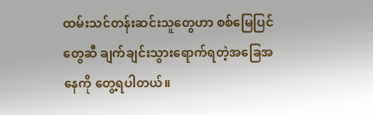ထမ်းသင်တန်းဆင်းသူတွေဟာ စစ်မြေပြင်တွေဆီ ချက်ချင်းသွားရောက်ရတဲ့အခြေအနေကို တွေ့ရပါတယ်။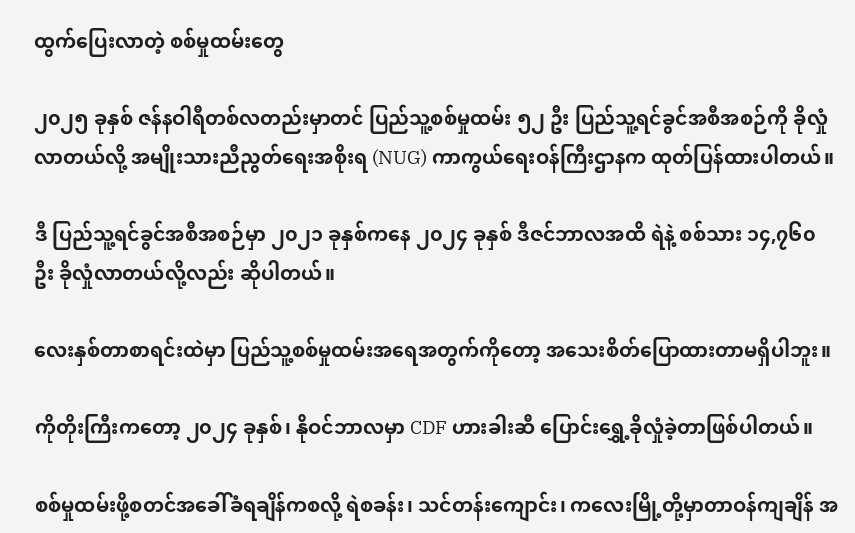ထွက်ပြေးလာတဲ့ စစ်မှုထမ်းတွေ

၂၀၂၅ ခုနှစ် ဇန်နဝါရီတစ်လတည်းမှာတင် ပြည်သူ့စစ်မှုထမ်း ၅၂ ဦး ပြည်သူ့ရင်ခွင်အစီအစဉ်ကို ခိုလှုံလာတယ်လို့ အမျိုးသားညီညွတ်ရေးအစိုးရ (NUG) ကာကွယ်ရေးဝန်ကြီးဌာနက ထုတ်ပြန်ထားပါတယ်။

ဒီ ပြည်သူ့ရင်ခွင်အစီအစဉ်မှာ ၂၀၂၁ ခုနှစ်ကနေ ၂၀၂၄ ခုနှစ် ဒီဇင်ဘာလအထိ ရဲနဲ့ စစ်သား ၁၄,၇၆၀ ဦး ခိုလှုံလာတယ်လို့လည်း ဆိုပါတယ်။

လေးနှစ်တာစာရင်းထဲမှာ ပြည်သူ့စစ်မှုထမ်းအရေအတွက်ကိုတော့ အသေးစိတ်ပြောထားတာမရှိပါဘူး။

ကိုတိုးကြီးကတော့ ၂၀၂၄ ခုနှစ်၊ နိုဝင်ဘာလမှာ CDF ဟားခါးဆီ ပြောင်းရွှေ့ခိုလှုံခဲ့တာဖြစ်ပါတယ်။

စစ်မှုထမ်းဖို့စတင်အခေါ်ခံရချိန်ကစလို့ ရဲစခန်း၊ သင်တန်းကျောင်း၊ ကလေးမြို့တို့မှာတာဝန်ကျချိန် အ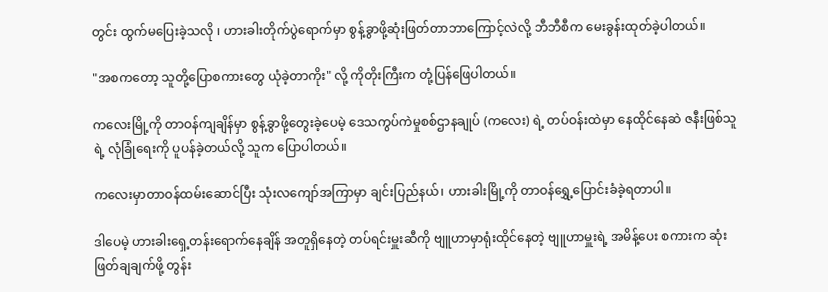တွင်း ထွက်မပြေးခဲ့သလို ၊ ဟားခါးတိုက်ပွဲရောက်မှာ စွန့်ခွာဖို့ဆုံးဖြတ်တာဘာကြောင့်လဲလို့ ဘီဘီစီက မေးခွန်းထုတ်ခဲ့ပါတယ်။

"အစကတော့ သူတို့ပြောစကားတွေ ယုံခဲ့တာကိုး" လို့ ကိုတိုးကြီးက တုံ့ပြန်ဖြေပါတယ်။

ကလေးမြို့ကို တာဝန်ကျချိန်မှာ စွန့်ခွာဖို့တွေးခဲ့ပေမဲ့ ဒေသကွပ်ကဲမှုစစ်ဌာနချုပ် (ကလေး) ရဲ့ တပ်ဝန်းထဲမှာ နေထိုင်နေဆဲ ဇနီးဖြစ်သူရဲ့ လုံခြုံရေးကို ပူပန်ခဲ့တယ်လို့ သူက ပြောပါတယ်။

ကလေးမှာတာဝန်ထမ်းဆောင်ပြီး သုံးလကျော်အကြာမှာ ချင်းပြည်နယ်၊ ဟားခါးမြို့ကို တာဝန်ရွှေ့ပြောင်းခံခဲ့ရတာပါ။

ဒါပေမဲ့ ဟားခါးရှေ့တန်းရောက်နေချိန် အတူရှိနေတဲ့ တပ်ရင်းမှူးဆီကို ဗျူဟာမှာရုံးထိုင်နေတဲ့ ဗျူဟာမှူးရဲ့ အမိန့်ပေး စကားက ဆုံးဖြတ်ချချက်ဖို့ တွန်း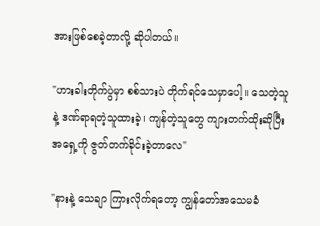အားဖြစ်စေခဲ့တာလို့ ဆိုပါတယ်။

"ဟားခါးတိုက်ပွဲမှာ စစ်သားပဲ တိုက်ရင်သေမှာပေါ့။ သေတဲ့သူနဲ့ ဒဏ်ရာရတဲ့သူထားခဲ့၊ ကျန်တဲ့သူတွေ ကျားတက်ထိုးဆိုပြီး အရှေ့ကို ဇွတ်တက်ခိုင်းခဲ့တာလေ"

"နားနဲ့ သေချာ ကြားလိုက်ရတော့ ကျွန်တော်အသေမခံ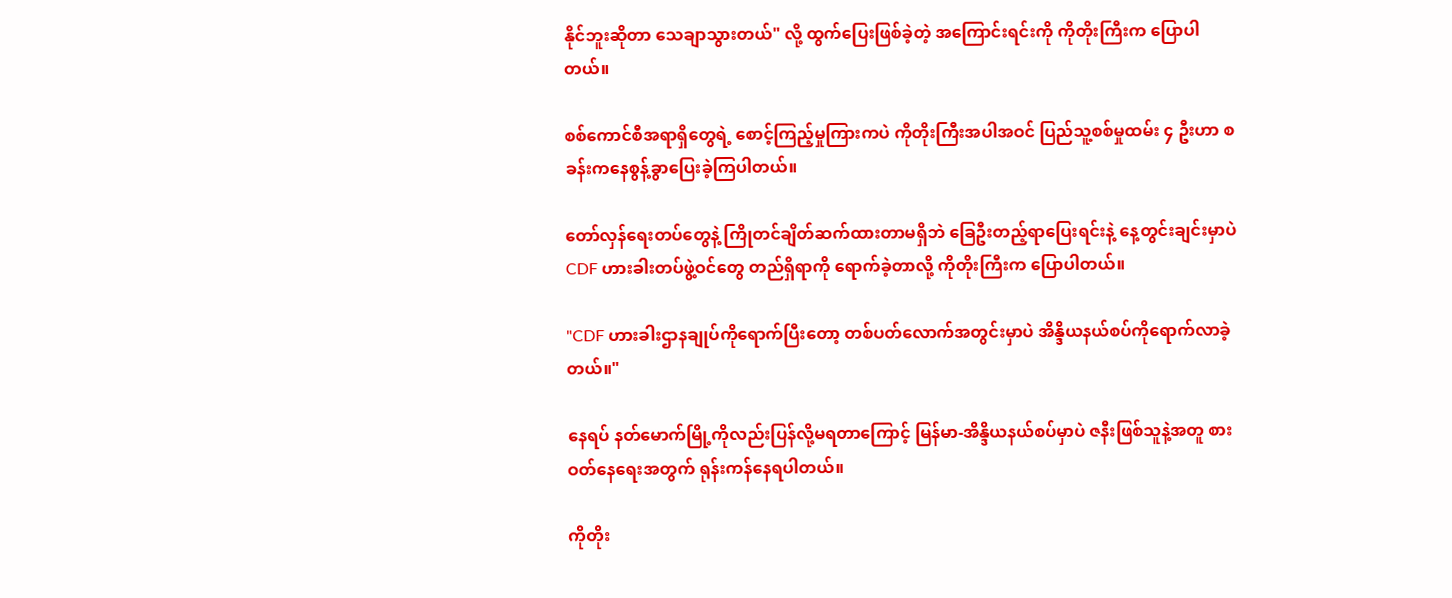နိုင်ဘူးဆိုတာ သေချာသွားတယ်" လို့ ထွက်ပြေးဖြစ်ခဲ့တဲ့ အကြောင်းရင်းကို ကိုတိုးကြီးက ပြောပါတယ်။

စစ်ကောင်စီအရာရှိတွေရဲ့ စောင့်ကြည့်မှုကြားကပဲ ကိုတိုးကြီးအပါအဝင် ပြည်သူ့စစ်မှုထမ်း ၄ ဦးဟာ စခန်းကနေစွန့်ခွာပြေးခဲ့ကြပါတယ်။

တော်လှန်ရေးတပ်တွေနဲ့ ကြိုတင်ချိတ်ဆက်ထားတာမရှိဘဲ ခြေဦးတည့်ရာပြေးရင်းနဲ့ နေ့တွင်းချင်းမှာပဲ CDF ဟားခါးတပ်ဖွဲ့ဝင်တွေ တည်ရှိရာကို ရောက်ခဲ့တာလို့ ကိုတိုးကြီးက ပြောပါတယ်။

"CDF ဟားခါးဌာနချုပ်ကိုရောက်ပြီးတော့ တစ်ပတ်လောက်အတွင်းမှာပဲ အိန္ဒိယနယ်စပ်ကိုရောက်လာခဲ့တယ်။"

နေရပ် နတ်မောက်မြို့ကိုလည်းပြန်လို့မရတာကြောင့် မြန်မာ-အိန္ဒိယနယ်စပ်မှာပဲ ဇနီးဖြစ်သူနဲ့အတူ စားဝတ်နေရေးအတွက် ရုန်းကန်နေရပါတယ်။

ကိုတိုး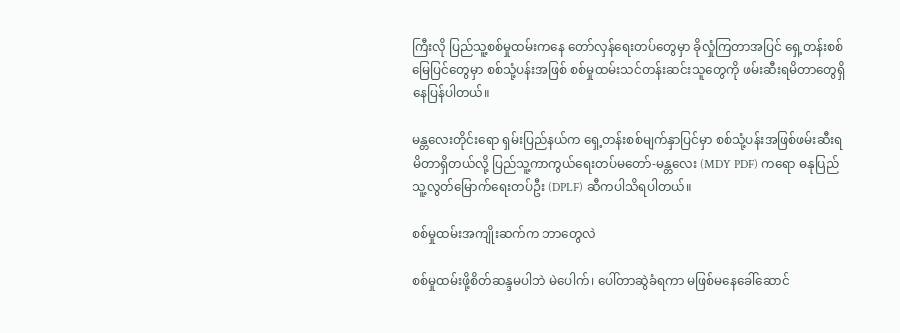ကြီးလို ပြည်သူ့စစ်မှုထမ်းကနေ တော်လှန်ရေးတပ်တွေမှာ ခိုလှုံကြတာအပြင် ရှေ့တန်းစစ်မြေပြင်တွေမှာ စစ်သုံ့ပန်းအဖြစ် စစ်မှုထမ်းသင်တန်းဆင်းသူတွေကို ဖမ်းဆီးရမိတာတွေရှိနေပြန်ပါတယ်။

မန္တလေးတိုင်းရော ရှမ်းပြည်နယ်က ရှေ့တန်းစစ်မျက်နှာပြင်မှာ စစ်သုံ့ပန်းအဖြစ်ဖမ်းဆီးရမိတာရှိတယ်လို့ ပြည်သူ့ကာကွယ်ရေးတပ်မတော်-မန္တလေး (MDY PDF) ကရော ဓနုပြည်သူ့လွတ်မြောက်ရေးတပ်ဦး (DPLF) ဆီကပါသိရပါတယ်။

စစ်မှုထမ်းအကျိုးဆက်က ဘာတွေလဲ

စစ်မှုထမ်းဖို့စိတ်ဆန္ဒမပါဘဲ မဲပေါက်၊ ပေါ်တာဆွဲခံရကာ မဖြစ်မနေခေါ်ဆောင်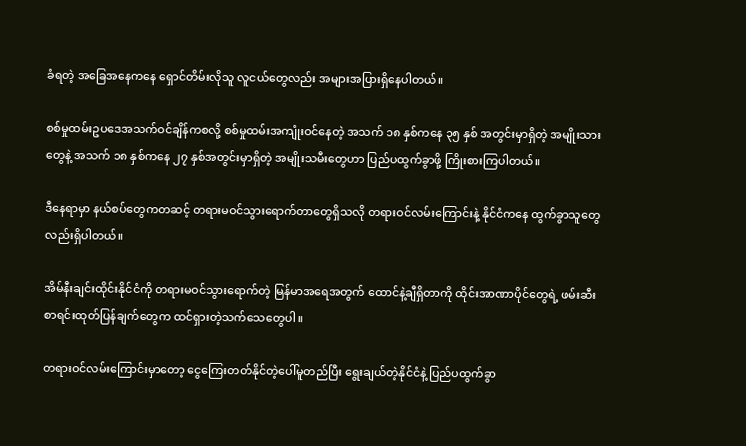ခံရတဲ့ အခြေအနေကနေ ရှောင်တိမ်းလိုသူ လူငယ်တွေလည်း အများအပြားရှိနေပါတယ်။

စစ်မှုထမ်းဥပဒေအသက်ဝင်ချိန်ကစလို့ စစ်မှုထမ်းအကျုံးဝင်နေတဲ့ အသက် ၁၈ နှစ်ကနေ ၃၅ နှစ် အတွင်းမှာရှိတဲ့ အမျိုးသားတွေနဲ့ အသက် ၁၈ နှစ်ကနေ ၂၇ နှစ်အတွင်းမှာရှိတဲ့ အမျိုးသမီးတွေဟာ ပြည်ပထွက်ခွာဖို့ ကြိုးစားကြပါတယ်။

ဒီနေရာမှာ နယ်စပ်တွေကတဆင့် တရားမဝင်သွားရောက်တာတွေရှိသလို တရားဝင်လမ်းကြောင်းနဲ့ နိုင်ငံကနေ ထွက်ခွာသူတွေလည်းရှိပါတယ်။

အိမ်နီးချင်းထိုင်းနိုင်ငံကို တရားမဝင်သွားရောက်တဲ့ မြန်မာအရေအတွက် ထောင်နဲ့ချီရှိတာကို ထိုင်းအာဏာပိုင်တွေရဲ့ ဖမ်းဆီးစာရင်းထုတ်ပြန်ချက်တွေက ထင်ရှားတဲ့သက်သေတွေပါ။

တရားဝင်လမ်းကြောင်းမှာတော့ ငွေကြေးတတ်နိုင်တဲ့ပေါ်မူတည်ပြီး ရွေးချယ်တဲ့နိုင်ငံနဲ့ ပြည်ပထွက်ခွာ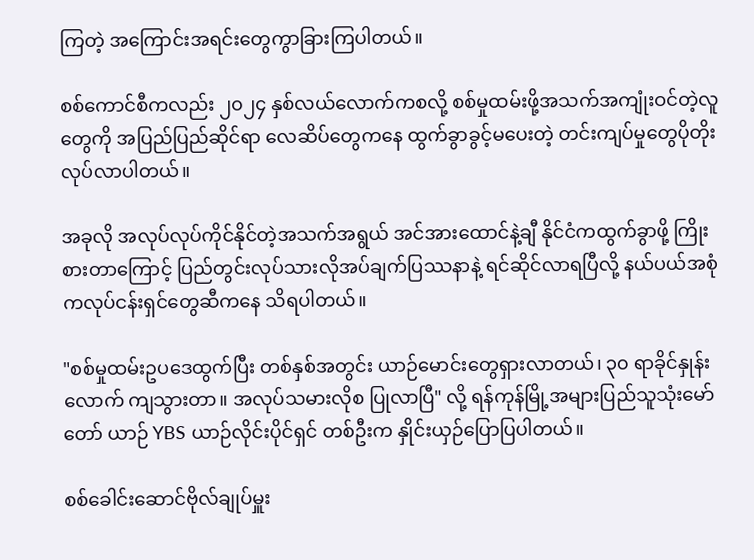ကြတဲ့ အကြောင်းအရင်းတွေကွာခြားကြပါတယ်။

စစ်ကောင်စီကလည်း ၂၀၂၄ နှစ်လယ်လောက်ကစလို့ စစ်မှုထမ်းဖို့အသက်အကျုံးဝင်တဲ့လူတွေကို အပြည်ပြည်ဆိုင်ရာ လေဆိပ်တွေကနေ ထွက်ခွာခွင့်မပေးတဲ့ တင်းကျပ်မှုတွေပိုတိုးလုပ်လာပါတယ်။

အခုလို အလုပ်လုပ်ကိုင်နိုင်တဲ့အသက်အရွယ် အင်အားထောင်နဲ့ချီ နိုင်ငံကထွက်ခွာဖို့ ကြိုးစားတာကြောင့် ပြည်တွင်းလုပ်သားလိုအပ်ချက်ပြဿနာနဲ့ ရင်ဆိုင်လာရပြီလို့ နယ်ပယ်အစုံကလုပ်ငန်းရှင်တွေဆီကနေ သိရပါတယ်။

"စစ်မှုထမ်းဥပဒေထွက်ပြီး တစ်နှစ်အတွင်း ယာဉ်မောင်းတွေရှားလာတယ်၊ ၃၀ ရာခိုင်နှုန်းလောက် ကျသွားတာ။ အလုပ်သမားလိုစ ပြုလာပြီ" လို့ ရန်ကုန်မြို့အများပြည်သူသုံးမော်တော် ယာဉ် YBS ယာဉ်လိုင်းပိုင်ရှင် တစ်ဦးက နှိုင်းယှဉ်ပြောပြပါတယ်။

စစ်ခေါင်းဆောင်ဗိုလ်ချုပ်မှူး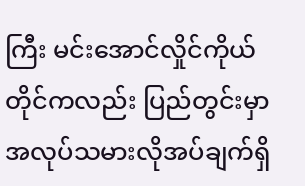ကြီး မင်းအောင်လှိုင်ကိုယ်တိုင်ကလည်း ပြည်တွင်းမှာ အလုပ်သမားလိုအပ်ချက်ရှိ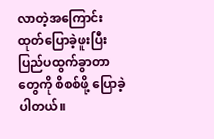လာတဲ့အကြောင်း ထုတ်ပြောခဲ့ဖူးပြီး ပြည်ပထွက်ခွာတာတွေကို စိစစ်ဖို့ ပြောခဲ့ပါတယ်။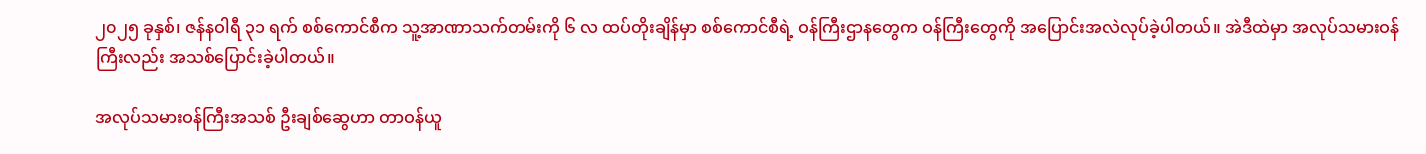၂၀၂၅ ခုနှစ်၊ ဇန်နဝါရီ ၃၁ ရက် စစ်ကောင်စီက သူ့အာဏာသက်တမ်းကို ၆ လ ထပ်တိုးချိန်မှာ စစ်ကောင်စီရဲ့ ဝန်ကြီးဌာနတွေက ဝန်ကြီးတွေကို အပြောင်းအလဲလုပ်ခဲ့ပါတယ်။ အဲဒီထဲမှာ အလုပ်သမားဝန်ကြီးလည်း အသစ်ပြောင်းခဲ့ပါတယ်။

အလုပ်သမားဝန်ကြီးအသစ် ဦးချစ်ဆွေဟာ တာဝန်ယူ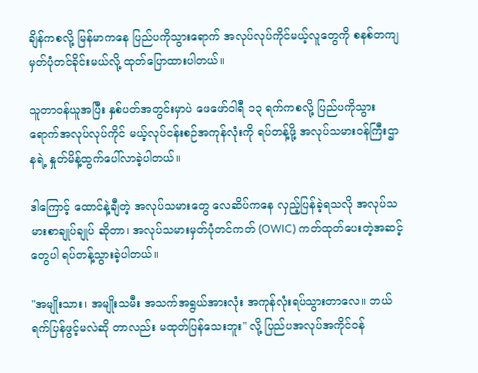ချိန်ကစလို့ မြန်မာကနေ ပြည်ပကိုသွားရောက် အလုပ်လုပ်ကိုင်မယ့်လူတွေကို စနစ်တကျမှတ်ပုံတင်ခိုင်းမယ်လို့ ထုတ်ပြောထားပါတယ်။

သူတာဝန်ယူအပြီး နှစ်ပတ်အတွင်းမှာပဲ ဖေဖော်ဝါရီ ၁၃ ရက်ကစလို့ ပြည်ပကိုသွားရောက်အလုပ်လုပ်ကိုင် မယ့်လုပ်ငန်းစဉ်အကုန်လုံးကို ရပ်တန့်ဖို့ အလုပ်သမားဝန်ကြီးဌာနရဲ့ နှုတ်မိန့်ထွက်ပေါ်လာခဲ့ပါတယ်။

ဒါကြောင့် ထောင်နဲ့ချီတဲ့ အလုပ်သမားတွေ လေဆိပ်ကနေ လှည့်ပြန်ခဲ့ရသလို အလုပ်သမားစာချုပ်ချုပ် ဆိုတာ၊ အလုပ်သမားမှတ်ပုံတင်ကတ် (OWIC) ကတ်ထုတ်ပေးတဲ့အဆင့်တွေပါ ရပ်တန့်သွားခဲ့ပါတယ်။

"အမျိုးသား၊ အမျိုးသမီး အသက်အရွယ်အားလုံး အကုန်လုံးရပ်သွားတာလေ။ ဘယ်ရက်ပြန်ဖွင့်မလဲဆို တာလည်း မထုတ်ပြန်သေးဘူး" လို့ ပြည်ပအလုပ်အကိုင်ဝန်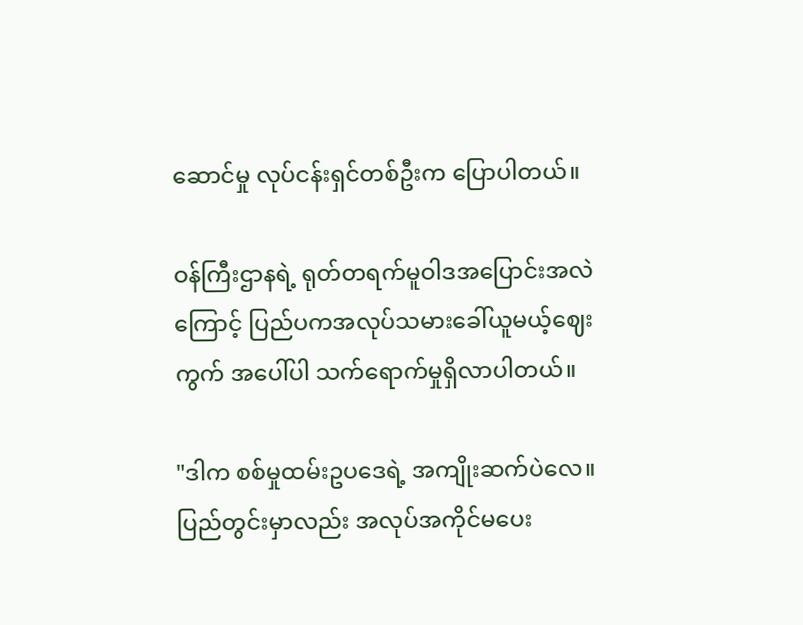ဆောင်မှု လုပ်ငန်းရှင်တစ်ဦးက ပြောပါတယ်။

ဝန်ကြီးဌာနရဲ့ ရုတ်တရက်မူဝါဒအပြောင်းအလဲကြောင့် ပြည်ပကအလုပ်သမားခေါ်ယူမယ့်ဈေးကွက် အပေါ်ပါ သက်ရောက်မှုရှိလာပါတယ်။

"ဒါက စစ်မှုထမ်းဥပဒေရဲ့ အကျိုးဆက်ပဲလေ။ ပြည်တွင်းမှာလည်း အလုပ်အကိုင်မပေး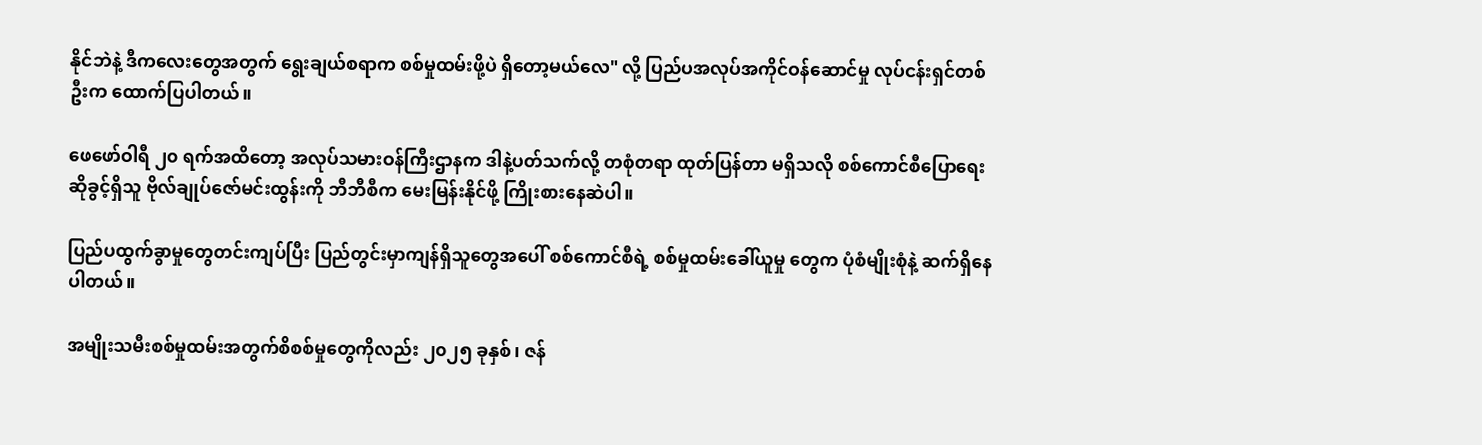နိုင်ဘဲနဲ့ ဒီကလေးတွေအတွက် ရွေးချယ်စရာက စစ်မှုထမ်းဖို့ပဲ ရှိတော့မယ်လေ" လို့ ပြည်ပအလုပ်အကိုင်ဝန်ဆောင်မှု လုပ်ငန်းရှင်တစ်ဦးက ထောက်ပြပါတယ်။

ဖေဖော်ဝါရီ ၂၀ ရက်အထိတော့ အလုပ်သမားဝန်ကြီးဌာနက ဒါနဲ့ပတ်သက်လို့ တစုံတရာ ထုတ်ပြန်တာ မရှိသလို စစ်ကောင်စီပြောရေးဆိုခွင့်ရှိသူ ဗိုလ်ချုပ်‌ဇော်မင်းထွန်းကို ဘီဘီစီက မေးမြန်းနိုင်ဖို့ ကြိုးစားနေဆဲပါ။

ပြည်ပထွက်ခွာမှုတွေတင်းကျပ်ပြီး ပြည်တွင်းမှာကျန်ရှိသူတွေအပေါ် စစ်ကောင်စီရဲ့ စစ်မှုထမ်းခေါ်ယူမှု တွေက ပုံစံမျိုးစုံနဲ့ ဆက်ရှိနေပါတယ်။

အမျိုးသမီးစစ်မှုထမ်းအတွက်စိစစ်မှုတွေကိုလည်း ၂၀၂၅ ခုနှစ်၊ ဇန်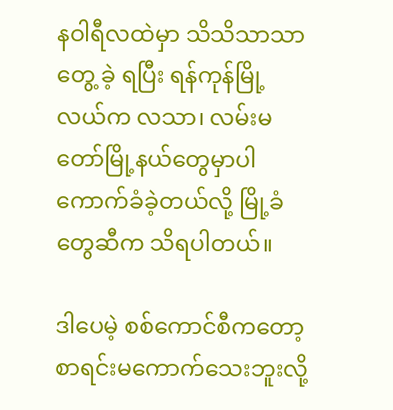နဝါရီလထဲမှာ သိသိသာသာတွေ့ ခဲ့ ရပြီး ရန်ကုန်မြို့လယ်က လသာ၊ လမ်းမတော်မြို့နယ်တွေမှာပါ ကောက်ခံခဲ့တယ်လို့ မြို့ခံတွေဆီက သိရပါတယ်။

ဒါပေမဲ့ စစ်ကောင်စီကတော့ စာရင်းမကောက်သေးဘူးလို့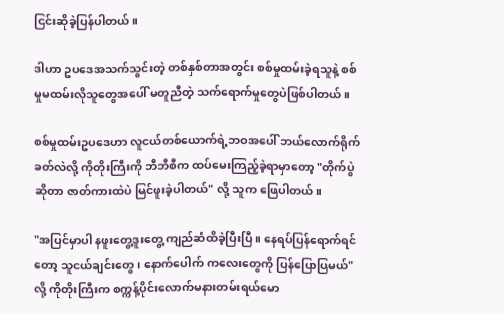ငြင်းဆိုခဲ့ပြန်ပါတယ်။

ဒါဟာ ဥပဒေအသက်သွင်းတဲ့ တစ်နှစ်တာအတွင်း စစ်မှုထမ်းခဲ့ရသူနဲ့ စစ်မှုမထမ်းလိုသူတွေအပေါ် မတူညီတဲ့ သက်ရောက်မှုတွေပဲဖြစ်ပါတယ်။

စစ်မှုထမ်းဥပဒေဟာ လူငယ်တစ်ယောက်ရဲ့ဘဝအပေါ် ဘယ်လောက်ရိုက်ခတ်လဲလို့ ကိုတိုးကြီးကို ဘီဘီစီက ထပ်မေးကြည့်ခဲ့ရာမှာတော့ "တိုက်ပွဲဆိုတာ ဇာတ်ကားထဲပဲ မြင်ဖူးခဲ့ပါတယ်" လို့ သူက ဖြေပါတယ်။

"အပြင်မှာပါ နဖူးတွေ့ဒူးတွေ့ ကျည်ဆံထိခဲ့ပြီးပြီ။ နေရပ်ပြန်ရောက်ရင်တော့ သူငယ်ချင်းတွေ၊ နောက်ပေါက် ကလေးတွေကို ပြန်ပြောပြမယ်" လို့ ကိုတိုးကြီးက စက္ကန့်ပိုင်းလောက်မနားတမ်းရယ်မော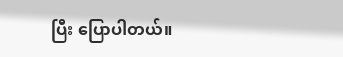ပြီး ပြောပါတယ်။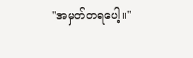"အမှတ်တရပေါ့။"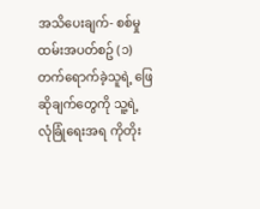အသိပေးချက်- စစ်မှုထမ်းအပတ်စဥ် (၁) တက်ရောက်ခဲ့သူရဲ့ ဖြေဆိုချက်တွေကို သူ့ရဲ့ လုံခြုံရေးအရ ကိုတိုး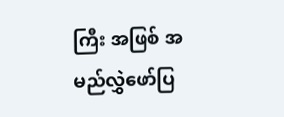ကြီး အဖြစ် အမည်လွှဲဖော်ပြ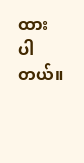ထားပါတယ်။